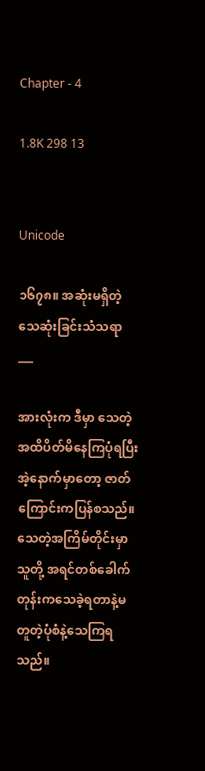Chapter - 4

1.8K 298 13


Unicode

၁၆၇၈။ အဆုံးမရှိတဲ့သေဆုံးခြင်းသံသရာ
___

အားလုံးက ဒီမှာ သေတဲ့အထိပိတ်မိနေကြပုံရပြီး အဲ့နောက်မှာတော့ ဇာတ်ကြောင်းကပြန်စသည်။ သေတဲ့အကြိမ်တိုင်းမှာ သူတို့ အရင်တစ်ခေါက်တုန်းကသေခဲ့ရတာနဲ့မတူတဲ့ပုံစံနဲ့သေကြရသည်။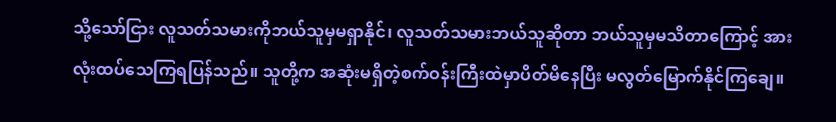သို့သော်ငြား လူသတ်သမားကိုဘယ်သူမှမရှာနိုင်၊ လူသတ်သမားဘယ်သူဆိုတာ ဘယ်သူမှမသိတာကြောင့် အားလုံးထပ်သေကြရပြန်သည်။ သူတို့က အဆုံးမရှိတဲ့စက်ဝန်းကြီးထဲမှာပိတ်မိနေပြီး မလွတ်မြောက်နိုင်ကြချေ။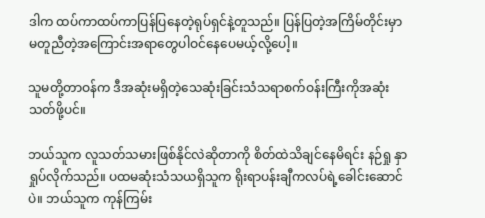ဒါက ထပ်ကာထပ်ကာပြန်ပြနေတဲ့ရုပ်ရှင်နဲ့တူသည်။ ပြန်ပြတဲ့အကြိမ်တိုင်းမှာ မတူညီတဲ့အကြောင်းအရာတွေပါဝင်နေပေမယ့်လို့ပေါ့။

သူမတို့တာဝန်က ဒီအဆုံးမရှိတဲ့သေဆုံးခြင်းသံသရာစက်ဝန်းကြီးကိုအဆုံးသတ်ဖို့ပင်။

ဘယ်သူက လူသတ်သမားဖြစ်နိုင်လဲဆိုတာကို စိတ်ထဲသိချင်နေမိရင်း နဉ်ရှု နှာရှုပ်လိုက်သည်။ ပထမဆုံးသံသယရှိသူက ရိုးရာပန်းချီကလပ်ရဲ့ခေါင်းဆောင်ပဲ။ ဘယ်သူက ကုန်ကြမ်း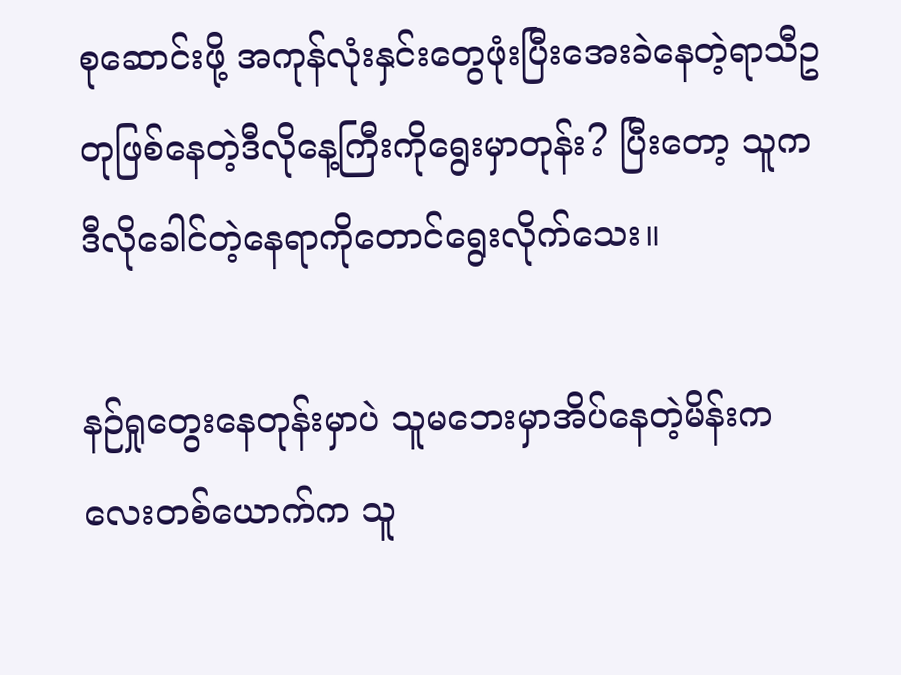စုဆောင်းဖို့ အကုန်လုံးနှင်းတွေဖုံးပြီးအေးခဲနေတဲ့ရာသီဥတုဖြစ်နေတဲ့ဒီလိုနေ့ကြီးကိုရွေးမှာတုန်း? ပြီးတော့ သူက ဒီလိုခေါင်တဲ့နေရာကိုတောင်ရွေးလိုက်သေး။

နဉ်ရှုတွေးနေတုန်းမှာပဲ သူမဘေးမှာအိပ်နေတဲ့မိန်းကလေးတစ်ယောက်က သူ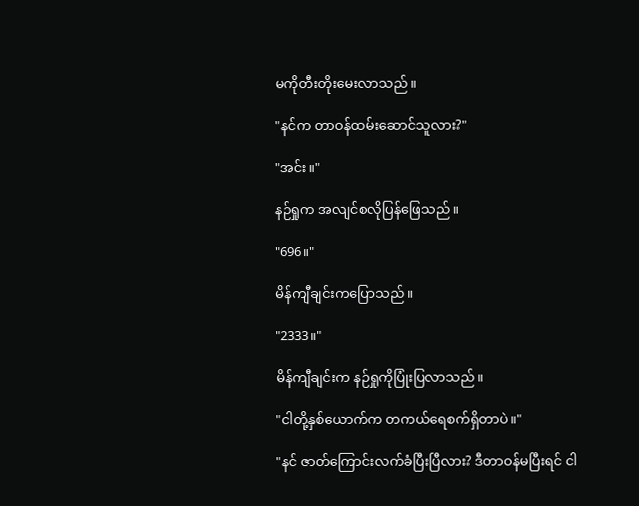မကိုတီးတိုးမေးလာသည်။

"နင်က တာဝန်ထမ်းဆောင်သူလား?"

"အင်း။"

နဉ်ရှုက အလျင်စလိုပြန်ဖြေသည်။

"696။"

မိန်ကျီချင်းကပြောသည်။

"2333။"

မိန်ကျီချင်းက နဉ်ရှုကိုပြုံးပြလာသည်။

"ငါတို့နှစ်ယောက်က တကယ်ရေစက်ရှိတာပဲ။"

"နင် ဇာတ်ကြောင်းလက်ခံပြီးပြီလား? ဒီတာဝန်မပြီးရင် ငါ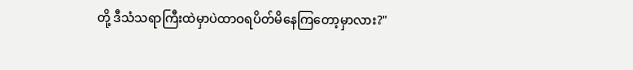တို့ ဒီသံသရာကြီးထဲမှာပဲထာဝရပိတ်မိနေကြတော့မှာလား?"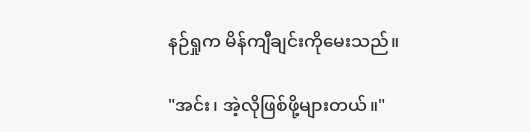နဉ်ရှုက မိန်ကျီချင်းကိုမေးသည်။

"အင်း၊ အဲ့လိုဖြစ်ဖို့များတယ်။"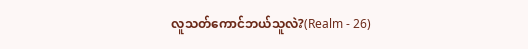လူသတ်ကောင်ဘယ်သူလဲ?(Realm - 26)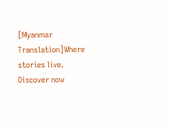[Myanmar Translation]Where stories live. Discover now